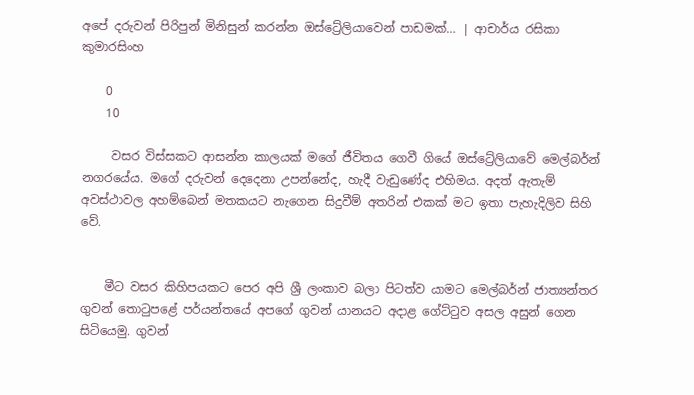අපේ දරුවන් පිරිපුන් මිනිසුන් කරන්න ඔස්ට්‍රේලියාවෙන් පාඩමක්… | ආචාර්ය රසිකා කුමාරසිංහ

    0
    10

     වසර විස්සකට ආසන්න කාලයක් මගේ ජීවිතය ගෙවී ගියේ ඔස්ට්‍රේලියාවේ මෙල්බර්න් නගරයේය. මගේ දරුවන් දෙදෙනා උපන්නේද, හැදී වැඩුණේද එහිමය. අදත් ඇතැම් අවස්ථාවල අහම්බෙන් මතකයට නැගෙන සිදුවීම් අතරින් එකක් මට ඉතා පැහැදිලිව සිහි වේ.


    මීට වසර කිහිපයකට පෙර අපි ශ්‍රී ලංකාව බලා පිටත්ව යාමට මෙල්බර්න් ජාත්‍යන්තර ගුවන් තොටුපළේ පර්යන්තයේ අපගේ ගුවන් යානයට අදාළ ගේට්ටුව අසල අසුන් ගෙන සිටියෙමු. ගුවන්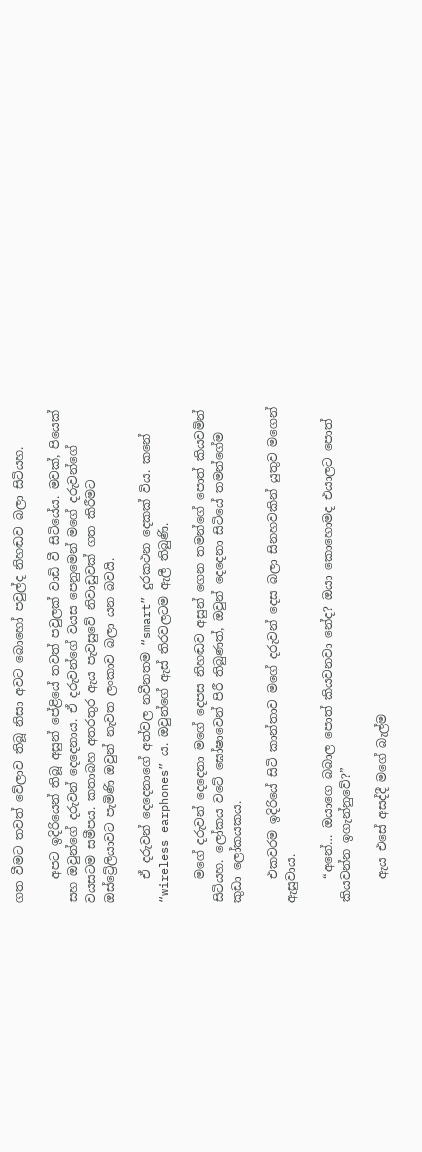ගත වීමට තවත් වේලාව තිබූ නිසා අවට බොහෝ පවුල්ද නිහඬව බලා සිටියහ.

    අපට ඉදිරියෙන් තිබූ අසුන් පේළියේ තවත් පවුලක් වාඩි වී සිටියේය. මවක්, පියෙක් සහ ඔවුන්ගේ දරුවන් දෙදෙනාය. ඒ දරුවන්ගේ වයස පෙනුමෙන් මගේ දරුවන්ගේ වයසටම සමීපය. කතාබහ අතරතුර ඇය පැවසුවේ නිවාඩුවක් ගත කිරීමට ඔස්ට්‍රේලියාවට පැමිණි ඔවුන් නැවත ලංකාව බලා යන බවයි.

    ඒ දරුවන් දෙදෙනාගේ අත්වල නවීනතම “smart” දුරකථන දෙකක් විය. කනේ “wireless earphones” ය. ඔවුන්ගේ ඇස් තිරවලටම ඇලී තිබුණි.

    මගේ දරුවන් දෙදෙනා මගේ දෙපස නිහඬව අසුන් ගෙන තමන්ගේ පොත් කියවමින් සිටියහ. ලෝකය වටේ ඝෝෂාවෙන් පිරී තිබුණත්, ඔවුන් දෙදෙනා සිටියේ තමන්ගේම කුඩා ලෝකයකය.

    එකවරම ඉදිරියේ සිටි කාන්තාව මගේ දරුවන් දෙස බලා සිනහවකින් යුතුව මගෙන් ඇසුවාය.

    “අනේ… ඔයාගෙ බබාල පොත් කියවනවා නේද? ඔයා කොහොමද එයාලට පොත් කියවන්න ඉගැන්නුවේ?”

    ඇය එසේ අසද්දී මගේ බැල්ම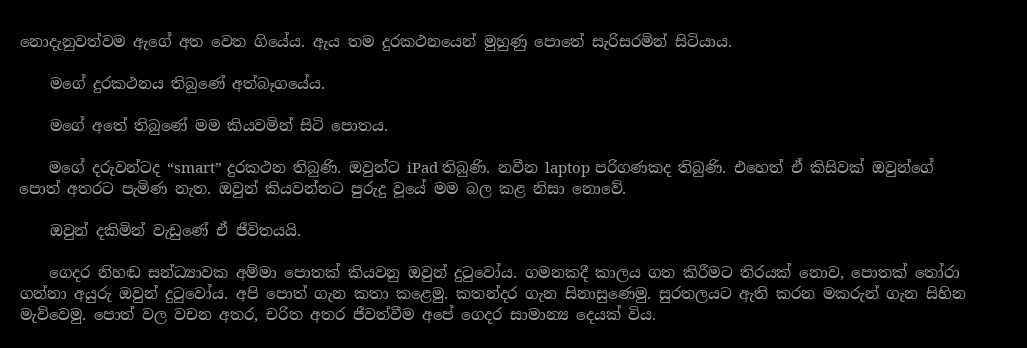නොදැනුවත්වම ඇගේ අත වෙත ගියේය. ඇය තම දුරකථනයෙන් මුහුණු පොතේ සැරිසරමින් සිටියාය.

    මගේ දුරකථනය තිබුණේ අත්බෑගයේය.

    මගේ අතේ තිබුණේ මම කියවමින් සිටි පොතය.

    මගේ දරුවන්ටද “smart” දුරකථන තිබුණි. ඔවුන්ට iPad තිබුණි. නවීන laptop පරිගණකද තිබුණි. එහෙත් ඒ කිසිවක් ඔවුන්ගේ පොත් අතරට පැමිණ නැත. ඔවුන් කියවන්නට පුරුදු වූයේ මම බල කළ නිසා නොවේ.

    ඔවුන් දකිමින් වැඩුණේ ඒ ජීවිතයයි.

    ගෙදර නිහඬ සන්ධ්‍යාවක අම්මා පොතක් කියවනු ඔවුන් දුටුවෝය. ගමනකදී කාලය ගත කිරීමට තිරයක් නොව, පොතක් තෝරා ගන්නා අයුරු ඔවුන් දුටුවෝය. අපි පොත් ගැන කතා කළෙමු. කතන්දර ගැන සිනාසුණෙමු. සුරතලයට ඇති කරන මකරුන් ගැන සිහින මැව්වෙමු. පොත් වල වචන අතර, චරිත අතර ජීවත්වීම අපේ ගෙදර සාමාන්‍ය දෙයක් විය.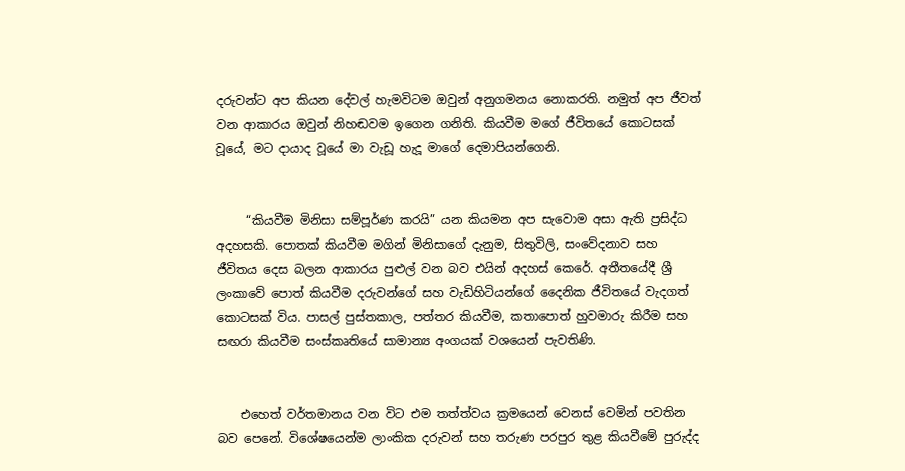දරුවන්ට අප කියන දේවල් හැමවිටම ඔවුන් අනුගමනය නොකරති. නමුත් අප ජීවත් වන ආකාරය ඔවුන් නිහඬවම ඉගෙන ගනිති. කියවීම මගේ ජීවිතයේ කොටසක් වූයේ, මට දායාද වූයේ මා වැඩූ හැදූ මාගේ දෙමාපියන්ගෙනි.


     “කියවීම මිනිසා සම්පූර්ණ කරයි” යන කියමන අප සැවොම අසා ඇති ප්‍රසිද්ධ අදහසකි. පොතක් කියවීම මගින් මිනිසාගේ දැනුම, සිතුවිලි, සංවේදනාව සහ ජීවිතය දෙස බලන ආකාරය පුළුල් වන බව එයින් අදහස් කෙරේ. අතීතයේදී ශ්‍රී ලංකාවේ පොත් කියවීම දරුවන්ගේ සහ වැඩිහිටියන්ගේ දෛනික ජීවිතයේ වැදගත් කොටසක් විය. පාසල් පුස්තකාල, පත්තර කියවීම, කතාපොත් හුවමාරු කිරීම සහ සඟරා කියවීම සංස්කෘතියේ සාමාන්‍ය අංගයක් වශයෙන් පැවතිණි.


    එහෙත් වර්තමානය වන විට එම තත්ත්වය ක්‍රමයෙන් වෙනස් වෙමින් පවතින බව පෙනේ. විශේෂයෙන්ම ලාංකික දරුවන් සහ තරුණ පරපුර තුළ කියවීමේ පුරුද්ද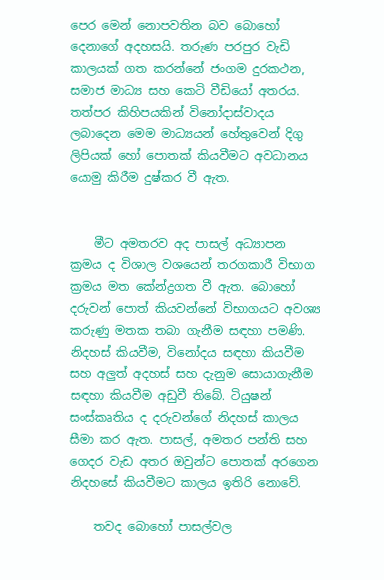පෙර මෙන් නොපවතින බව බොහෝ දෙනාගේ අදහසයි. තරුණ පරපුර වැඩි කාලයක් ගත කරන්නේ ජංගම දුරකථන, සමාජ මාධ්‍ය සහ කෙටි වීඩියෝ අතරය. තත්පර කිහිපයකින් විනෝදාස්වාදය ලබාදෙන මෙම මාධ්‍යයන් හේතුවෙන් දිගු ලිපියක් හෝ පොතක් කියවීමට අවධානය යොමු කිරීම දුෂ්කර වී ඇත.


    මීට අමතරව අද පාසල් අධ්‍යාපන ක්‍රමය ද විශාල වශයෙන් තරගකාරී විභාග ක්‍රමය මත කේන්ද්‍රගත වී ඇත. බොහෝ දරුවන් පොත් කියවන්නේ විභාගයට අවශ්‍ය කරුණු මතක තබා ගැනීම සඳහා පමණි. නිදහස් කියවීම, විනෝදය සඳහා කියවීම සහ අලුත් අදහස් සහ දැනුම සොයාගැනීම සඳහා කියවීම අඩුවී තිබේ. ටියුෂන් සංස්කෘතිය ද දරුවන්ගේ නිදහස් කාලය සීමා කර ඇත. පාසල්, අමතර පන්ති සහ ගෙදර වැඩ අතර ඔවුන්ට පොතක් අරගෙන නිදහසේ කියවීමට කාලය ඉතිරි නොවේ.

    තවද බොහෝ පාසල්වල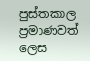පුස්තකාල ප්‍රමාණවත් ලෙස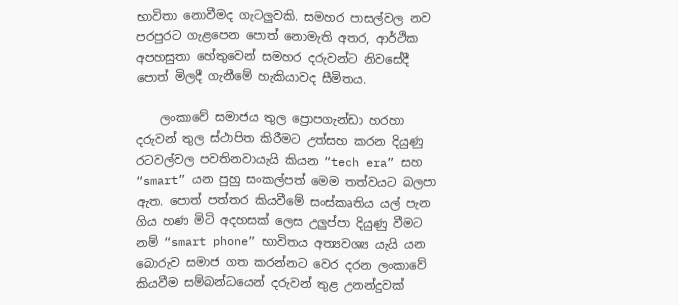භාවිතා නොවීමද ගැටලුවකි. සමහර පාසල්වල නව පරපුරට ගැළපෙන පොත් නොමැති අතර, ආර්ථික අපහසුතා හේතුවෙන් සමහර දරුවන්ට නිවසේදී පොත් මිලදී ගැනීමේ හැකියාවද සීමිතය.

    ලංකාවේ සමාජය තුල ප්‍රොපගැන්ඩා හරහා දරුවන් තුල ස්ථාපිත කිරීමට උත්සහ කරන දියුණු රටවල්වල පවතිනවායැයි කියන “tech era” සහ “smart” යන පුහු සංකල්පත් මෙම තත්වයට බලපා ඇත. පොත් පත්තර කියවීමේ සංස්කෘතිය යල් පැන ගිය හණ මිටි අදහසක් ලෙස උලුප්පා දියුණු වීමට නම් “smart phone” භාවිතය අත්‍යවශ්‍ය යැයි යන බොරුව සමාජ ගත කරන්නට වෙර දරන ලංකාවේ කියවීම සම්බන්ධයෙන් දරුවන් තුළ උනන්දුවක්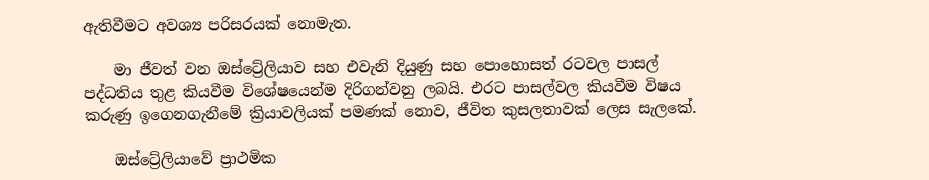ඇතිවීමට අවශ්‍ය පරිසරයක් නොමැත.

    මා ජීවත් වන ඔස්ට්‍රේලියාව සහ එවැනි දියුණු සහ පොහොසත් රටවල පාසල් පද්ධතිය තුළ කියවීම විශේෂයෙන්ම දිරිගන්වනු ලබයි. එරට පාසල්වල කියවීම විෂය කරුණු ඉගෙනගැනීමේ ක්‍රියාවලියක් පමණක් නොව, ජීවිත කුසලතාවක් ලෙස සැලකේ.

    ඔස්ට්‍රේලියාවේ ප්‍රාථමික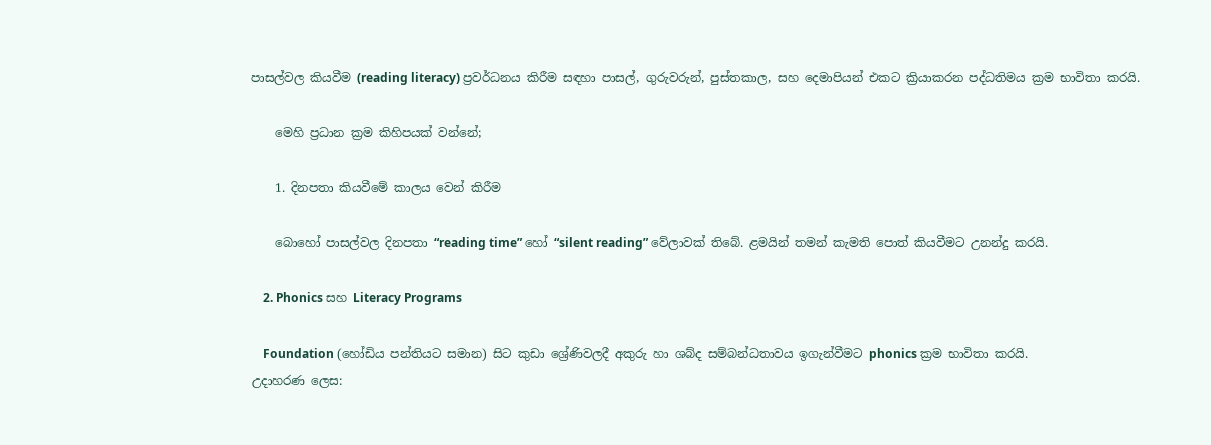පාසල්වල කියවීම (reading literacy) ප්‍රවර්ධනය කිරීම සඳහා පාසල්, ගුරුවරුන්, පුස්තකාල, සහ දෙමාපියන් එකට ක්‍රියාකරන පද්ධතිමය ක්‍රම භාවිතා කරයි.

    මෙහි ප්‍රධාන ක්‍රම කිහිපයක් වන්නේ;

    1. දිනපතා කියවීමේ කාලය වෙන් කිරීම

    බොහෝ පාසල්වල දිනපතා “reading time” හෝ “silent reading” වේලාවක් තිබේ. ළමයින් තමන් කැමති පොත් කියවීමට උනන්දු කරයි.

    2. Phonics සහ Literacy Programs

    Foundation (හෝඩිය පන්තියට සමාන) සිට කුඩා ශ්‍රේණිවලදී අකුරු හා ශබ්ද සම්බන්ධතාවය ඉගැන්වීමට phonics ක්‍රම භාවිතා කරයි.
උදාහරණ ලෙස: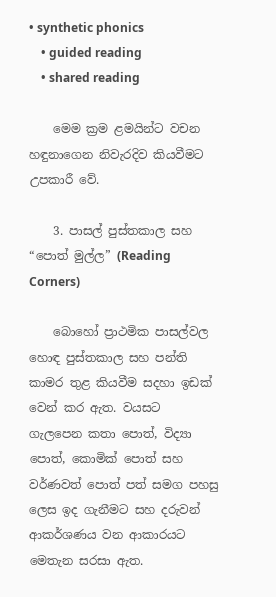• synthetic phonics
    • guided reading
    • shared reading

    මෙම ක්‍රම ළමයින්ට වචන හඳුනාගෙන නිවැරදිව කියවීමට උපකාරී වේ.

    3. පාසල් පුස්තකාල සහ “පොත් මුල්ල” (Reading Corners)

    බොහෝ ප්‍රාථමික පාසල්වල හොඳ පුස්තකාල සහ පන්ති කාමර තුළ කියවීම සදහා ඉඩක් වෙන් කර ඇත. වයසට ගැලපෙන කතා පොත්, විද්‍යා පොත්, කොමික් පොත් සහ වර්ණවත් පොත් පත් සමග පහසු ලෙස ඉද ගැනීමට සහ දරුවන් ආකර්ශණය වන ආකාරයට මෙතැන සරසා ඇත.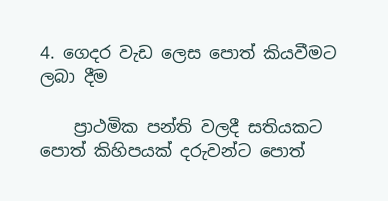4. ගෙදර වැඩ ලෙස පොත් කියවීමට ලබා දීම

    ප්‍රාථමික පන්ති වලදී සතියකට පොත් කිහිපයක් දරුවන්ට පොත්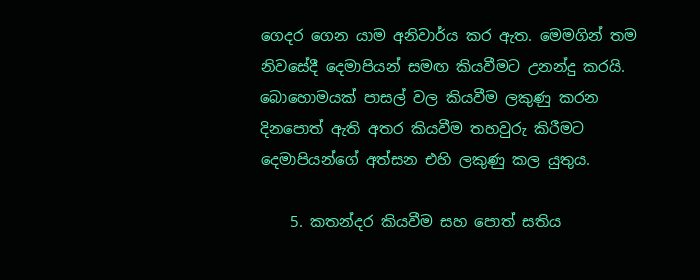ගෙදර ගෙන යාම අනිවාර්ය කර ඇත. මෙමගින් තම නිවසේදී දෙමාපියන් සමඟ කියවීමට උනන්දු කරයි.
බොහොමයක් පාසල් වල කියවීම ලකුණු කරන දිනපොත් ඇති අතර කියවීම තහවුරු කිරීමට දෙමාපියන්ගේ අත්සන එහි ලකුණු කල යුතුය.

    5. කතන්දර කියවීම සහ පොත් සතිය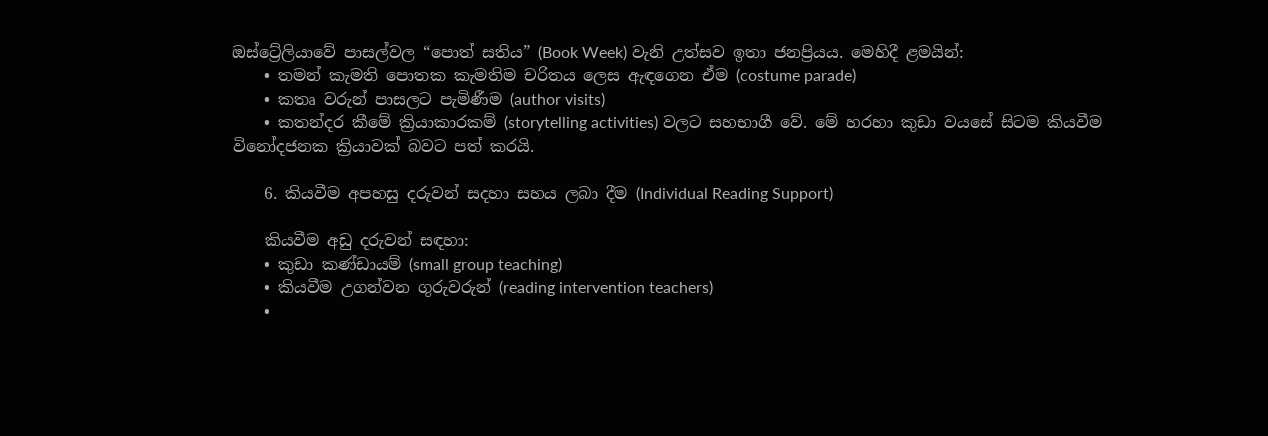ඔස්ට්‍රේලියාවේ පාසල්වල “පොත් සතිය” (Book Week) වැනි උත්සව ඉතා ජනප්‍රියය. මෙහිදී ළමයින්:
    • තමන් කැමති පොතක කැමතිම චරිතය ලෙස ඇඳගෙන ඒම (costume parade)
    • කතෘ වරුන් පාසලට පැමිණීම (author visits)
    • කතන්දර කීමේ ක්‍රියාකාරකම් (storytelling activities) වලට සහභාගී වේ. මේ හරහා කුඩා වයසේ සිටම කියවීම විනෝදජනක ක්‍රියාවක් බවට පත් කරයි.

    6. කියවීම අපහසු දරුවන් සදහා සහය ලබා දීම (Individual Reading Support)

    කියවීම අඩු දරුවන් සඳහා:
    • කුඩා කණ්ඩායම් (small group teaching)
    • කියවීම උගන්වන ගුරුවරුන් (reading intervention teachers)
    •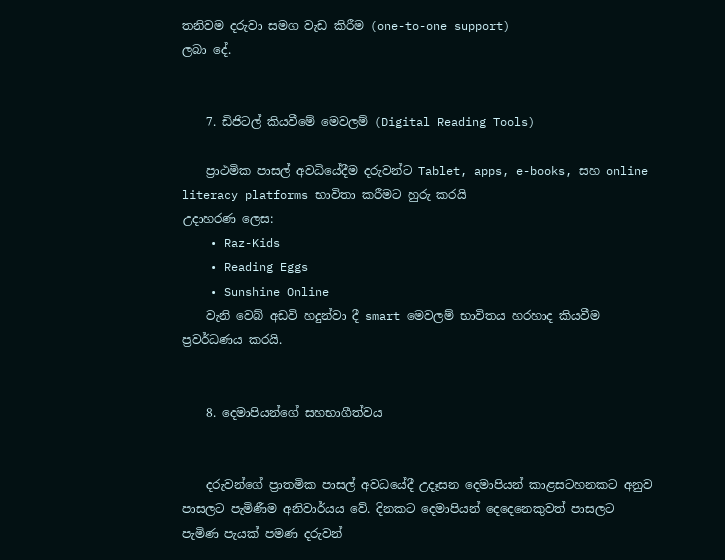තනිවම දරුවා සමග වැඩ කිරීම (one-to-one support)
ලබා දේ.


    7. ඩිජිටල් කියවීමේ මෙවලම් (Digital Reading Tools)

    ප්‍රාථමික පාසල් අවධියේදීම දරුවන්ට Tablet, apps, e-books, සහ online literacy platforms භාවිතා කරීමට හුරු කරයි
උදාහරණ ලෙස:
    • Raz-Kids
    • Reading Eggs
    • Sunshine Online
    වැනි වෙබ් අඩවි හදුන්වා දී smart මෙවලම් භාවිතය හරහාද කියවීම ප්‍රවර්ධණය කරයි.


    8. දෙමාපියන්ගේ සහභාගීත්වය


    දරුවන්ගේ ප්‍රාතමික පාසල් අවධයේදී උදෑසන දෙමාපියන් කාළසටහනකට අනුව පාසලට පැමිණීම අනිවාර්යය වේ. දිනකට දෙමාපියන් දෙදෙනෙකුවත් පාසලට පැමිණ පැයක් පමණ දරුවන්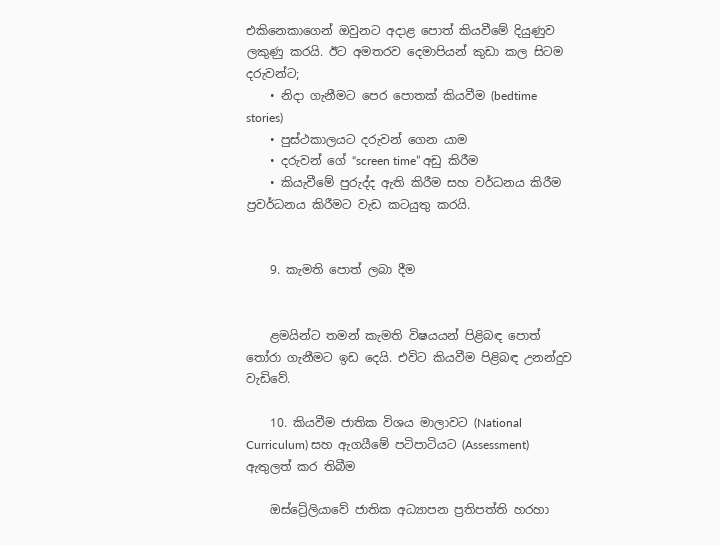එකිනෙකාගෙන් ඔවුනට අදාළ පොත් කියවීමේ දියුණුව ලකුණු කරයි. ඊට අමතරව දෙමාපියන් කුඩා කල සිටම දරුවන්ට;
    • නිදා ගැනීමට පෙර පොතක් කියවීම (bedtime stories)
    • පුස්ථකාලයට දරුවන් ගෙන යාම
    • දරුවන් ගේ “screen time” අඩු කිරීම
    • කියැවීමේ පුරුද්ද ඇති කිරීම සහ වර්ධනය කිරීම
ප්‍රවර්ධනය කිරීමට වැඩ කටයුතු කරයි.


    9. කැමති පොත් ලබා දීම


    ළමයින්ට තමන් කැමති විෂයයන් පිළිබඳ පොත් තෝරා ගැනීමට ඉඩ දෙයි. එවිට කියවීම පිළිබඳ උනන්දුව වැඩිවේ.

    10. කියවීම ජාතික විශය මාලාවට (National Curriculum) සහ ඇගයීමේ පටිපාටියට (Assessment) ඇතුලත් කර තිබීම

    ඔස්ට්‍රේලියාවේ ජාතික අධ්‍යාපන ප්‍රතිපත්ති හරහා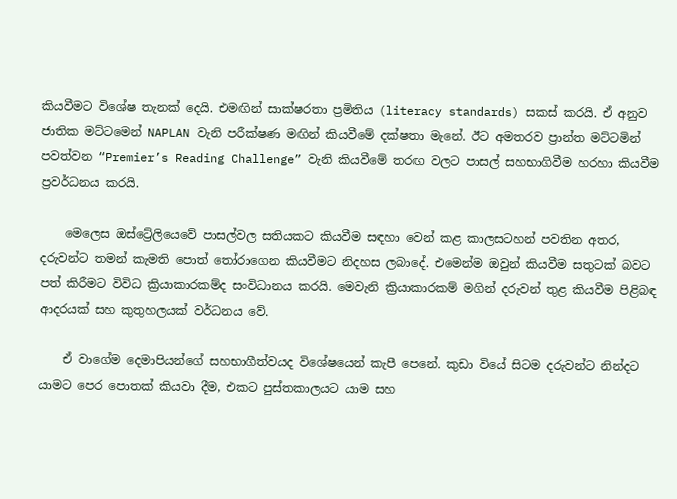කියවීමට විශේෂ තැනක් දෙයි. එමඟින් සාක්ෂරතා ප්‍රමිතිය (literacy standards) සකස් කරයි. ඒ අනුව ජාතික මට්ටමෙන් NAPLAN වැනි පරීක්ෂණ මඟින් කියවීමේ දක්ෂතා මැනේ. ඊට අමතරව ප්‍රාන්ත මට්ටමින් පවත්වන “Premier’s Reading Challenge” වැනි කියවීමේ තරඟ වලට පාසල් සහභාගිවීම හරහා කියවීම ප්‍රවර්ධනය කරයි.

    මෙලෙස ඔස්ට්‍රේලියෙවේ පාසල්වල සතියකට කියවීම සඳහා වෙන් කළ කාලසටහන් පවතින අතර, දරුවන්ට තමන් කැමති පොත් තෝරාගෙන කියවීමට නිදහස ලබාදේ. එමෙන්ම ඔවුන් කියවීම සතුටක් බවට පත් කිරීමට විවිධ ක්‍රියාකාරකම්ද සංවිධානය කරයි. මෙවැනි ක්‍රියාකාරකම් මගින් දරුවන් තුළ කියවීම පිළිබඳ ආදරයක් සහ කුතුහලයක් වර්ධනය වේ.

    ඒ වාගේම දෙමාපියන්ගේ සහභාගීත්වයද විශේෂයෙන් කැපී පෙනේ. කුඩා වියේ සිටම දරුවන්ට නින්දට යාමට පෙර පොතක් කියවා දීම, එකට පුස්තකාලයට යාම සහ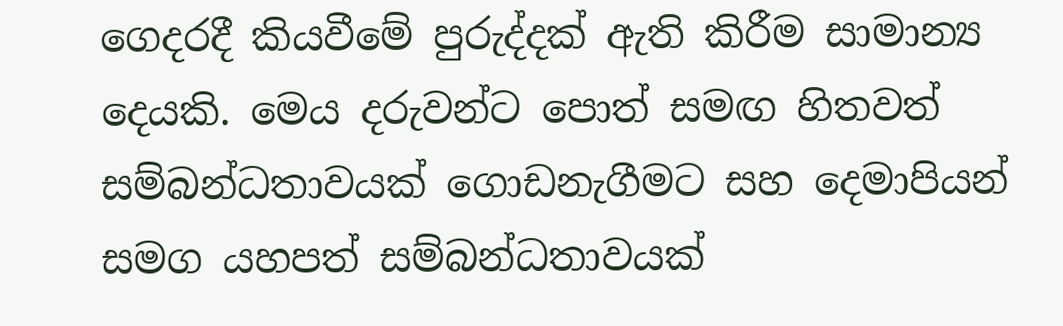ගෙදරදී කියවීමේ පුරුද්දක් ඇති කිරීම සාමාන්‍ය දෙයකි. මෙය දරුවන්ට පොත් සමඟ හිතවත් සම්බන්ධතාවයක් ගොඩනැගීමට සහ දෙමාපියන් සමග යහපත් සම්බන්ධතාවයක්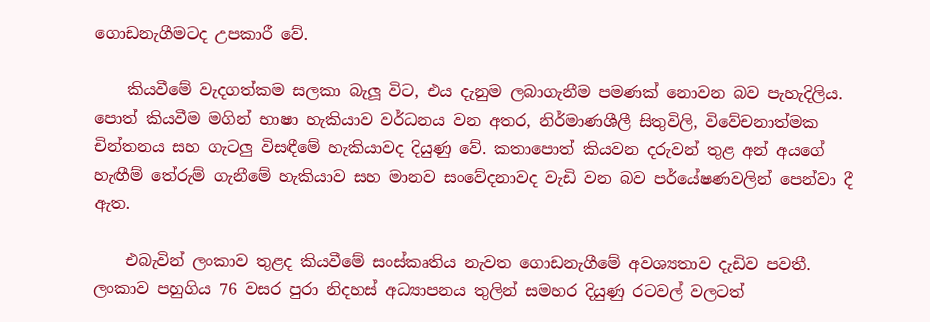ගොඩනැගීමටද උපකාරී වේ.

    කියවීමේ වැදගත්කම සලකා බැලූ විට, එය දැනුම ලබාගැනීම පමණක් නොවන බව පැහැදිලිය. පොත් කියවීම මගින් භාෂා හැකියාව වර්ධනය වන අතර, නිර්මාණශීලී සිතුවිලි, විවේචනාත්මක චින්තනය සහ ගැටලු විසඳීමේ හැකියාවද දියුණු වේ. කතාපොත් කියවන දරුවන් තුළ අන් අයගේ හැඟීම් තේරුම් ගැනීමේ හැකියාව සහ මානව සංවේදනාවද වැඩි වන බව පර්යේෂණවලින් පෙන්වා දී ඇත.

    එබැවින් ලංකාව තුළද කියවීමේ සංස්කෘතිය නැවත ගොඩනැගීමේ අවශ්‍යතාව දැඩිව පවතී. ලංකාව පහුගිය 76 වසර පුරා නිදහස් අධ්‍යාපනය තුලින් සමහර දියුණු රටවල් වලටත්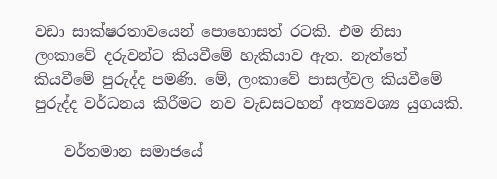වඩා සාක්ෂරතාවයෙන් පොහොසත් රටකි. එම නිසා ලංකාවේ දරුවන්ට කියවීමේ හැකියාව ඇත. නැත්තේ කියවීමේ පුරුද්ද පමණි. මේ, ලංකාවේ පාසල්වල කියවීමේ පුරුද්ද වර්ධනය කිරීමට නව වැඩසටහන් අත්‍යවශ්‍ය යුගයකි.

    වර්තමාන සමාජයේ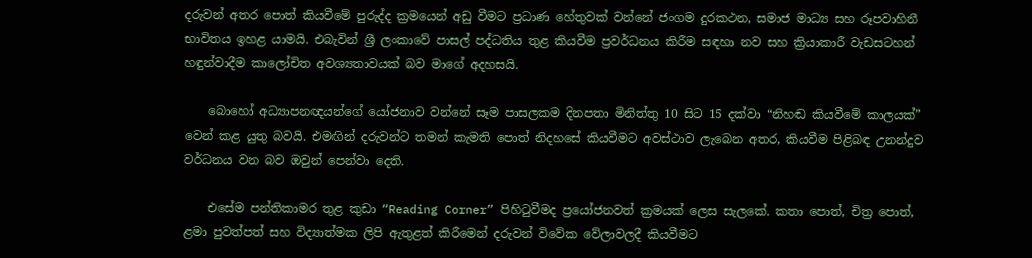දරුවන් අතර පොත් කියවීමේ පුරුද්ද ක්‍රමයෙන් අඩු වීමට ප්‍රධාණ හේතුවක් වන්නේ ජංගම දුරකථන, සමාජ මාධ්‍ය සහ රූපවාහිනී භාවිතය ඉහළ යාමයි. එබැවින් ශ්‍රී ලංකාවේ පාසල් පද්ධතිය තුළ කියවීම ප්‍රවර්ධනය කිරීම සඳහා නව සහ ක්‍රියාකාරී වැඩසටහන් හඳුන්වාදීම කාලෝචිත අවශ්‍යතාවයක් බව මාගේ අදහසයි.

    බොහෝ අධ්‍යාපනඥයන්ගේ යෝජනාව වන්නේ සෑම පාසලකම දිනපතා මිනිත්තු 10 සිට 15 දක්වා “නිහඬ කියවීමේ කාලයක්” වෙන් කළ යුතු බවයි. එමඟින් දරුවන්ට තමන් කැමති පොත් නිදහසේ කියවීමට අවස්ථාව ලැබෙන අතර, කියවීම පිළිබඳ උනන්දුව වර්ධනය වන බව ඔවුන් පෙන්වා දෙති.

    එසේම පන්තිකාමර තුළ කුඩා “Reading Corner” පිහිටුවීමද ප්‍රයෝජනවත් ක්‍රමයක් ලෙස සැලකේ. කතා පොත්, චිත්‍ර පොත්, ළමා පුවත්පත් සහ විද්‍යාත්මක ලිපි ඇතුළත් කිරීමෙන් දරුවන් විවේක වේලාවලදී කියවීමට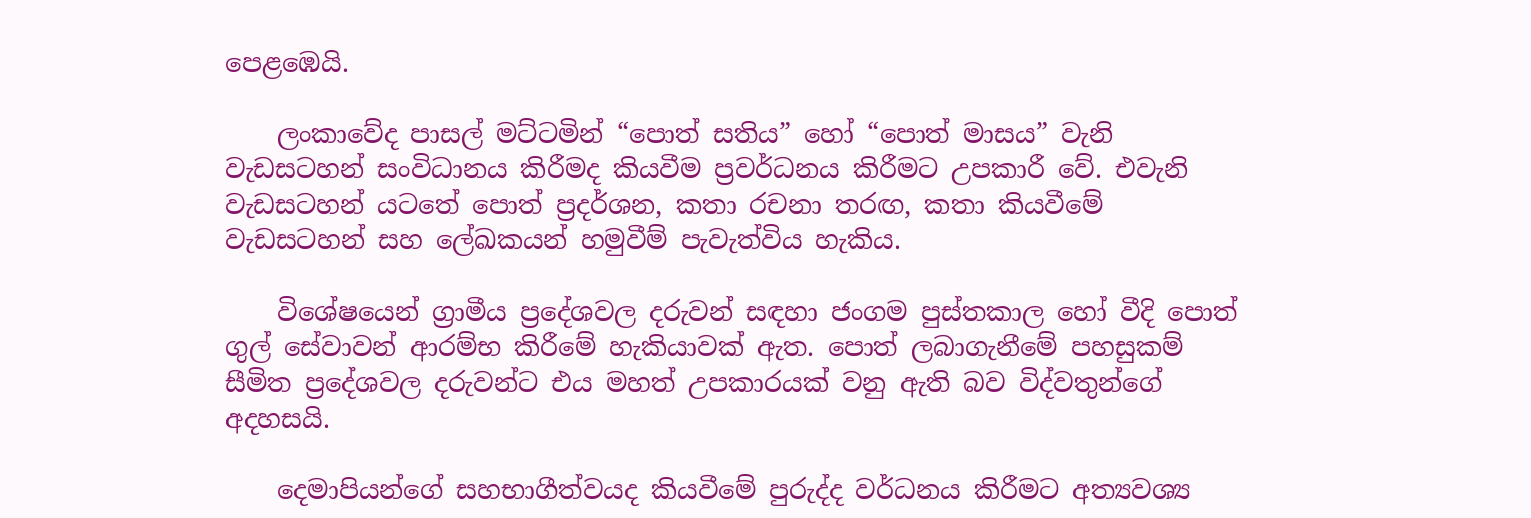පෙළඹෙයි.

    ලංකාවේද පාසල් මට්ටමින් “පොත් සතිය” හෝ “පොත් මාසය” වැනි වැඩසටහන් සංවිධානය කිරීමද කියවීම ප්‍රවර්ධනය කිරීමට උපකාරී වේ. එවැනි වැඩසටහන් යටතේ පොත් ප්‍රදර්ශන, කතා රචනා තරඟ, කතා කියවීමේ වැඩසටහන් සහ ලේඛකයන් හමුවීම් පැවැත්විය හැකිය.

    විශේෂයෙන් ග්‍රාමීය ප්‍රදේශවල දරුවන් සඳහා ජංගම පුස්තකාල හෝ වීදි පොත් ගුල් සේවාවන් ආරම්භ කිරීමේ හැකියාවක් ඇත. පොත් ලබාගැනීමේ පහසුකම් සීමිත ප්‍රදේශවල දරුවන්ට එය මහත් උපකාරයක් වනු ඇති බව විද්වතුන්ගේ අදහසයි.

    දෙමාපියන්ගේ සහභාගීත්වයද කියවීමේ පුරුද්ද වර්ධනය කිරීමට අත්‍යවශ්‍ය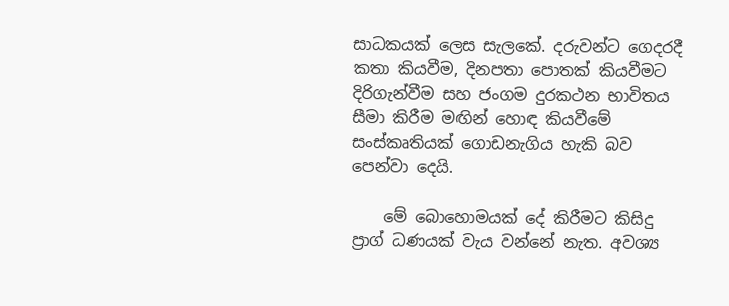සාධකයක් ලෙස සැලකේ. දරුවන්ට ගෙදරදී කතා කියවීම, දිනපතා පොතක් කියවීමට දිරිගැන්වීම සහ ජංගම දුරකථන භාවිතය සීමා කිරීම මඟින් හොඳ කියවීමේ සංස්කෘතියක් ගොඩනැගිය හැකි බව පෙන්වා දෙයි.

    මේ බොහොමයක් දේ කිරීමට කිසිදු ප්‍රාග් ධණයක් වැය වන්නේ නැත. අවශ්‍ය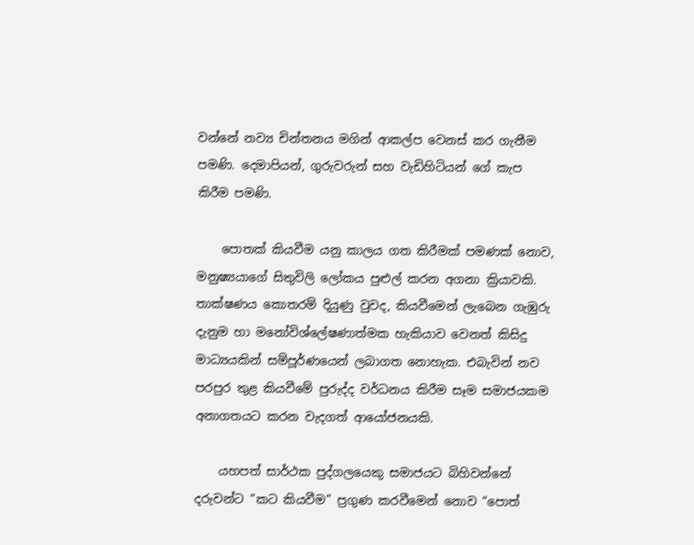වන්නේ නව්‍ය චින්තනය මගින් ආකල්ප වෙනස් කර ගැනීම පමණි. දෙමාපියන්, ගුරුවරුන් සහ වැඩිහිටියන් ගේ කැප කිරීම පමණි.

    පොතක් කියවීම යනු කාලය ගත කිරීමක් පමණක් නොව, මනුෂ්‍යයාගේ සිතුවිලි ලෝකය පුළුල් කරන අගනා ක්‍රියාවකි. තාක්ෂණය කොතරම් දියුණු වුවද, කියවීමෙන් ලැබෙන ගැඹුරු දැනුම හා මනෝවිශ්ලේෂණාත්මක හැකියාව වෙනත් කිසිදු මාධ්‍යයකින් සම්පූර්ණයෙන් ලබාගත නොහැක. එබැවින් නව පරපුර තුළ කියවීමේ පුරුද්ද වර්ධනය කිරීම සෑම සමාජයකම අනාගතයට කරන වැදගත් ආයෝජනයකි.

    යහපත් සාර්ථක පුද්ගලයෙකු සමාජයට බිහිවන්නේ දරුවන්ට “කට කියවීම” ප්‍රගුණ කරවීමෙන් නොව “පොත්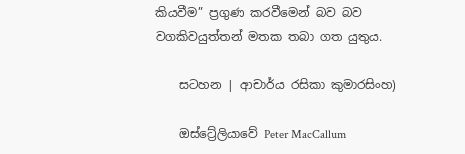කියවීම” ප්‍රගුණ කරවීමෙන් බව බව වගකිවයුත්තන් මතක තබා ගත යුතුය.

    සටහන | ආචාර්ය රසිකා කුමාරසිංහ)

    ඔස්ට්‍රේලියාවේ Peter MacCallum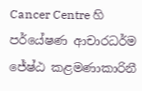Cancer Centre හි පර්යේෂණ ආචාරධර්ම ජේෂ්ඨ කළමණාකාරිනී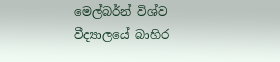මෙල්බර්න් විශ්ව වීද්‍යාලයේ බාහිර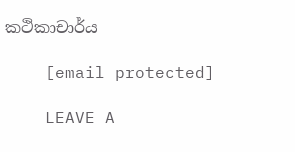කථිකාචාර්ය

    [email protected]

    LEAVE A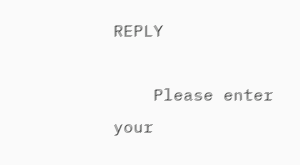REPLY

    Please enter your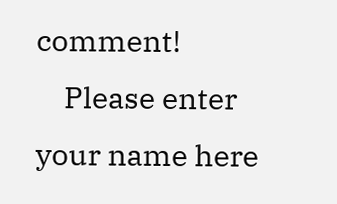comment!
    Please enter your name here